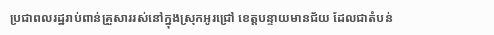ប្រជាពលរដ្ឋរាប់ពាន់គ្រួសាររស់នៅក្នុងស្រុកអូរជ្រៅ ខេត្តបន្ទាយមានជ័យ ដែលជាតំបន់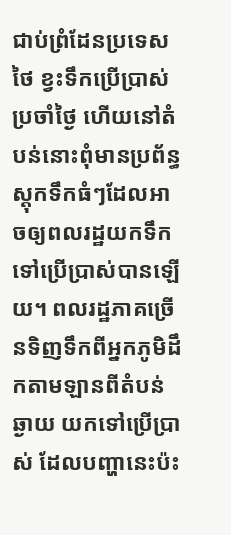ជាប់ព្រំដែនប្រទេសថៃ ខ្វះទឹកប្រើប្រាស់ប្រចាំថ្ងៃ ហើយនៅតំបន់នោះពុំមានប្រព័ន្ធស្តុកទឹកធំៗដែលអាចឲ្យពលរដ្ឋយកទឹកទៅប្រើប្រាស់បានឡើយ។ ពលរដ្ឋភាគច្រើនទិញទឹកពីអ្នកភូមិដឹកតាមឡានពីតំបន់ឆ្ងាយ យកទៅប្រើប្រាស់ ដែលបញ្ហានេះប៉ះ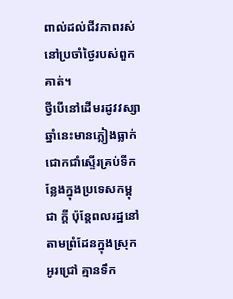ពាល់ដល់ជីវភាពរស់នៅប្រចាំថ្ងៃរបស់ពួកគាត់។
ថ្វីបើនៅដើមរដូវវស្សាឆ្នាំនេះមានភ្លៀងធ្លាក់ជោកជាំស្ទើរគ្រប់ទីកន្លែងក្នុងប្រទេសកម្ពុជា ក្ដី ប៉ុន្តែពលរដ្ឋនៅតាមព្រំដែនក្នុងស្រុកអូរជ្រៅ គ្មានទឹក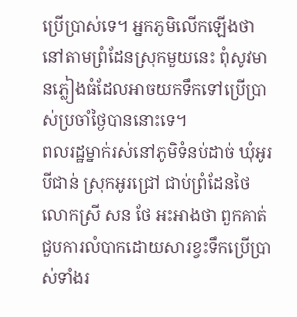ប្រើប្រាស់ទេ។ អ្នកភូមិលើកឡើងថា នៅតាមព្រំដែនស្រុកមួយនេះ ពុំសូវមានភ្លៀងធំដែលអាចយកទឹកទៅប្រើប្រាស់ប្រចាំថ្ងៃបាននោះទេ។
ពលរដ្ឋម្នាក់រស់នៅភូមិទំនប់ដាច់ ឃុំអូរបីជាន់ ស្រុកអូរជ្រៅ ជាប់ព្រំដែនថៃ លោកស្រី សន ថែ អះអាងថា ពួកគាត់ជួបការលំបាកដោយសារខ្វះទឹកប្រើប្រាស់ទាំងរ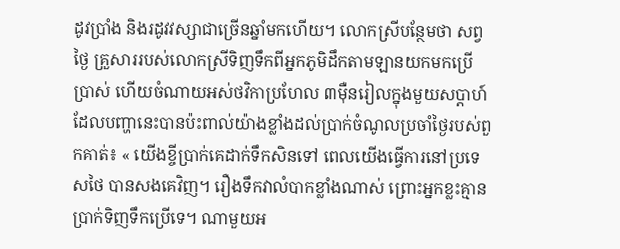ដូវប្រាំង និងរដូវវស្សាជាច្រើនឆ្នាំមកហើយ។ លោកស្រីបន្ថែមថា សព្វថ្ងៃ គ្រួសាររបស់លោកស្រីទិញទឹកពីអ្នកភូមិដឹកតាមឡានយកមកប្រើប្រាស់ ហើយចំណាយអស់ថវិកាប្រហែល ៣ម៉ឺនរៀលក្នុងមួយសប្ដាហ៍ ដែលបញ្ហានេះបានប៉ះពាល់យ៉ាងខ្លាំងដល់ប្រាក់ចំណូលប្រចាំថ្ងៃរបស់ពួកគាត់៖ « យើងខ្ចីប្រាក់គេដាក់ទឹកសិនទៅ ពេលយើងធ្វើការនៅប្រទេសថៃ បានសងគេវិញ។ រឿងទឹកវាលំបាកខ្លាំងណាស់ ព្រោះអ្នកខ្លះគ្មានប្រាក់ទិញទឹកប្រើទេ។ ណាមួយអ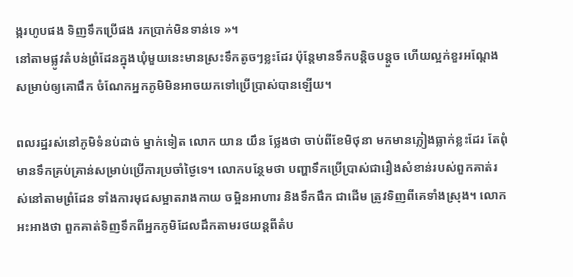ង្ករហូបផង ទិញទឹកប្រើផង រកប្រាក់មិនទាន់ទេ »។
នៅតាមផ្លូវតំបន់ព្រំដែនក្នុងឃុំមួយនេះមានស្រះទឹកតូចៗខ្លះដែរ ប៉ុន្តែមានទឹកបន្តិចបន្តួច ហើយល្អក់ខួរអណ្ដែងសម្រាប់ឲ្យគោផឹក ចំណែកអ្នកភូមិមិនអាចយកទៅប្រើប្រាស់បានឡើយ។

ពលរដ្ឋរស់នៅភូមិទំនប់ដាច់ ម្នាក់ទៀត លោក យាន យឹន ថ្លែងថា ចាប់ពីខែមិថុនា មកមានភ្លៀងធ្លាក់ខ្លះដែរ តែពុំមានទឹកគ្រប់គ្រាន់សម្រាប់ប្រើការប្រចាំថ្ងៃទេ។ លោកបន្ថែមថា បញ្ហាទឹកប្រើប្រាស់ជារឿងសំខាន់របស់ពួកគាត់រស់នៅតាមព្រំដែន ទាំងការមុជសម្អាតរាងកាយ ចម្អិនអាហារ និងទឹកផឹក ជាដើម ត្រូវទិញពីគេទាំងស្រុង។ លោកអះអាងថា ពួកគាត់ទិញទឹកពីអ្នកភូមិដែលដឹកតាមរថយន្តពីតំប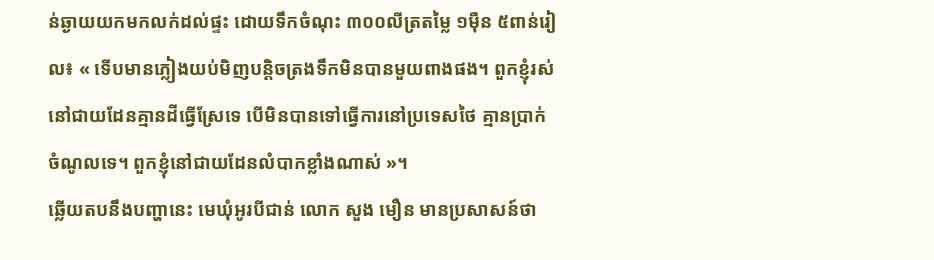ន់ឆ្ងាយយកមកលក់ដល់ផ្ទះ ដោយទឹកចំណុះ ៣០០លីត្រតម្លៃ ១ម៉ឺន ៥ពាន់រៀល៖ « ទើបមានភ្លៀងយប់មិញបន្តិចត្រងទឹកមិនបានមួយពាងផង។ ពួកខ្ញុំរស់នៅជាយដែនគ្មានដីធ្វើស្រែទេ បើមិនបានទៅធ្វើការនៅប្រទេសថៃ គ្មានប្រាក់ចំណូលទេ។ ពួកខ្ញុំនៅជាយដែនលំបាកខ្លាំងណាស់ »។
ឆ្លើយតបនឹងបញ្ហានេះ មេឃុំអូរបីជាន់ លោក សួង មឿន មានប្រសាសន៍ថា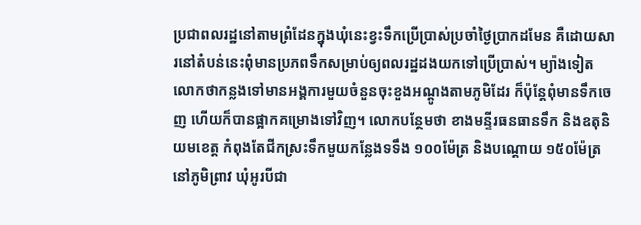ប្រជាពលរដ្ឋនៅតាមព្រំដែនក្នុងឃុំនេះខ្វះទឹកប្រើប្រាស់ប្រចាំថ្ងៃប្រាកដមែន គឺដោយសារនៅតំបន់នេះពុំមានប្រភពទឹកសម្រាប់ឲ្យពលរដ្ឋដងយកទៅប្រើប្រាស់។ ម្យ៉ាងទៀត លោកថាកន្លងទៅមានអង្គការមួយចំនួនចុះខួងអណ្ដូងតាមភូមិដែរ ក៏ប៉ុន្តែពុំមានទឹកចេញ ហើយក៏បានផ្អាកគម្រោងទៅវិញ។ លោកបន្ថែមថា ខាងមន្ទីរធនធានទឹក និងឧតុនិយមខេត្ត កំពុងតែជីកស្រះទឹកមួយកន្លែងទទឹង ១០០ម៉ែត្រ និងបណ្ដោយ ១៥០ម៉ែត្រនៅភូមិព្រាវ ឃុំអូរបីជា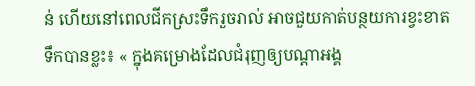ន់ ហើយនៅពេលជីកស្រះទឹករួចរាល់ អាចជួយកាត់បន្ថយការខ្វះខាតទឹកបានខ្លះ៖ « ក្នុងគម្រោងដែលជំរុញឲ្យបណ្ដាអង្គ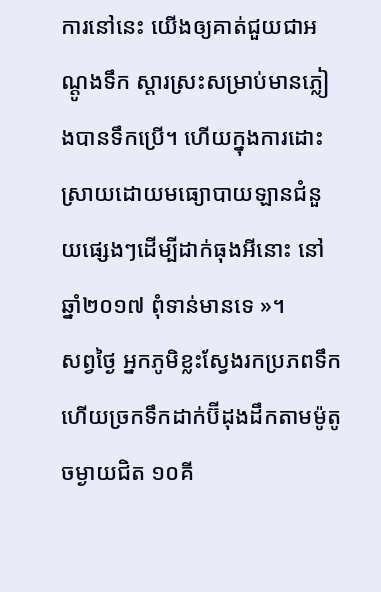ការនៅនេះ យើងឲ្យគាត់ជួយជាអណ្ដូងទឹក ស្ដារស្រះសម្រាប់មានភ្លៀងបានទឹកប្រើ។ ហើយក្នុងការដោះស្រាយដោយមធ្យោបាយឡានជំនួយផ្សេងៗដើម្បីដាក់ធុងអីនោះ នៅឆ្នាំ២០១៧ ពុំទាន់មានទេ »។
សព្វថ្ងៃ អ្នកភូមិខ្លះស្វែងរកប្រភពទឹក ហើយច្រកទឹកដាក់ប៊ីដុងដឹកតាមម៉ូតូចម្ងាយជិត ១០គី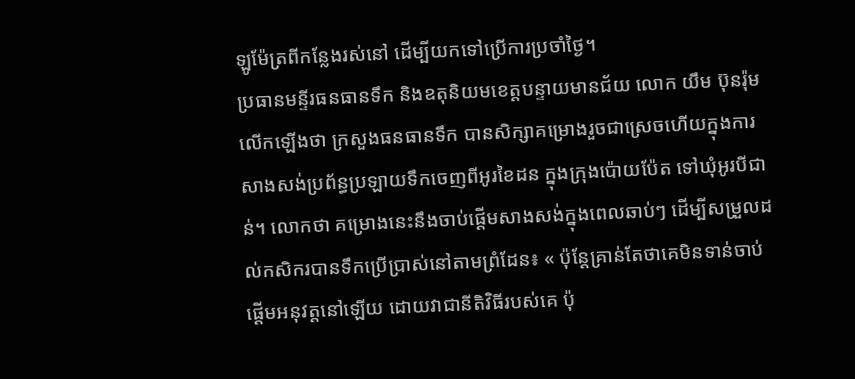ឡូម៉ែត្រពីកន្លែងរស់នៅ ដើម្បីយកទៅប្រើការប្រចាំថ្ងៃ។
ប្រធានមន្ទីរធនធានទឹក និងឧតុនិយមខេត្តបន្ទាយមានជ័យ លោក យឹម ប៊ុនរ៉ុម លើកឡើងថា ក្រសួងធនធានទឹក បានសិក្សាគម្រោងរួចជាស្រេចហើយក្នុងការសាងសង់ប្រព័ន្ធប្រឡាយទឹកចេញពីអូរខៃដន ក្នុងក្រុងប៉ោយប៉ែត ទៅឃុំអូរបីជាន់។ លោកថា គម្រោងនេះនឹងចាប់ផ្ដើមសាងសង់ក្នុងពេលឆាប់ៗ ដើម្បីសម្រួលដល់កសិករបានទឹកប្រើប្រាស់នៅតាមព្រំដែន៖ « ប៉ុន្តែគ្រាន់តែថាគេមិនទាន់ចាប់ផ្ដើមអនុវត្តនៅឡើយ ដោយវាជានីតិវិធីរបស់គេ ប៉ុ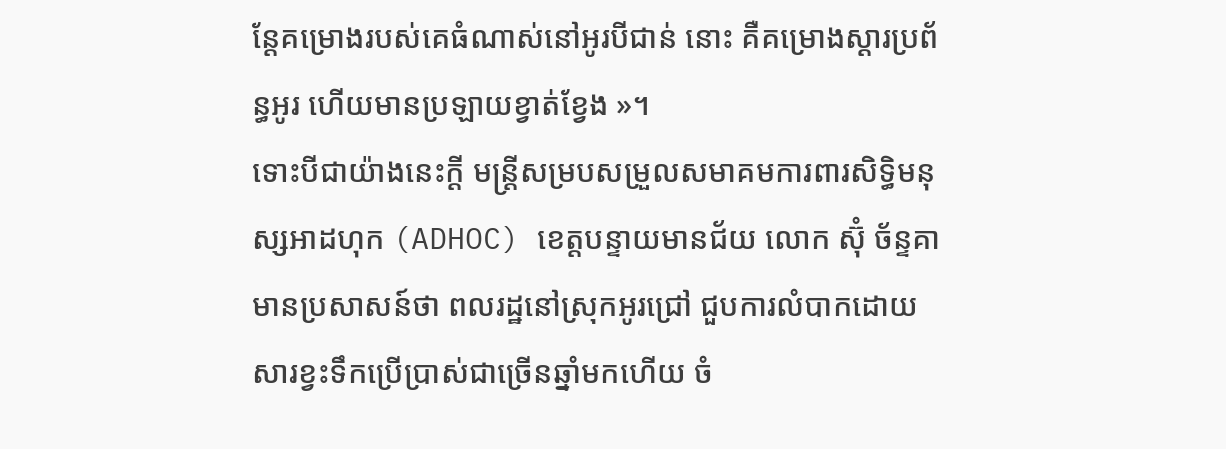ន្តែគម្រោងរបស់គេធំណាស់នៅអូរបីជាន់ នោះ គឺគម្រោងស្ដារប្រព័ន្ធអូរ ហើយមានប្រឡាយខ្វាត់ខ្វែង »។
ទោះបីជាយ៉ាងនេះក្ដី មន្ត្រីសម្របសម្រួលសមាគមការពារសិទ្ធិមនុស្សអាដហុក (ADHOC) ខេត្តបន្ទាយមានជ័យ លោក ស៊ុំ ច័ន្ទគា មានប្រសាសន៍ថា ពលរដ្ឋនៅស្រុកអូរជ្រៅ ជួបការលំបាកដោយសារខ្វះទឹកប្រើប្រាស់ជាច្រើនឆ្នាំមកហើយ ចំ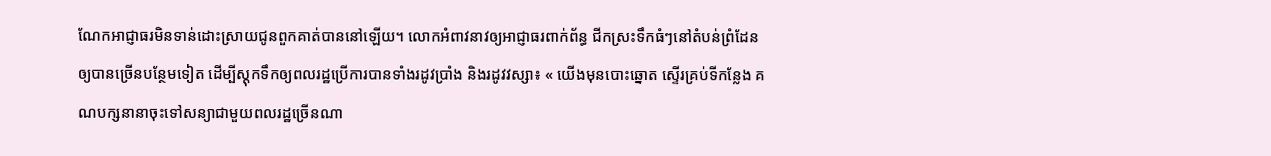ណែកអាជ្ញាធរមិនទាន់ដោះស្រាយជូនពួកគាត់បាននៅឡើយ។ លោកអំពាវនាវឲ្យអាជ្ញាធរពាក់ព័ន្ធ ជីកស្រះទឹកធំៗនៅតំបន់ព្រំដែនឲ្យបានច្រើនបន្ថែមទៀត ដើម្បីស្តុកទឹកឲ្យពលរដ្ឋប្រើការបានទាំងរដូវប្រាំង និងរដូវវស្សា៖ « យើងមុនបោះឆ្នោត ស្ទើរគ្រប់ទីកន្លែង គណបក្សនានាចុះទៅសន្យាជាមួយពលរដ្ឋច្រើនណា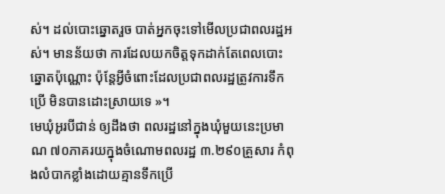ស់។ ដល់បោះឆ្នោតរួច បាត់អ្នកចុះទៅមើលប្រជាពលរដ្ឋអស់។ មានន័យថា ការដែលយកចិត្តទុកដាក់តែពេលបោះឆ្នោតប៉ុណ្ណោះ ប៉ុន្តែអ្វីចំពោះដែលប្រជាពលរដ្ឋត្រូវការទឹកប្រើ មិនបានដោះស្រាយទេ »។
មេឃុំអូរបីជាន់ ឲ្យដឹងថា ពលរដ្ឋនៅក្នុងឃុំមួយនេះប្រមាណ ៧០ភាគរយក្នុងចំណោមពលរដ្ឋ ៣.២៩០គ្រួសារ កំពុងលំបាកខ្លាំងដោយគ្មានទឹកប្រើ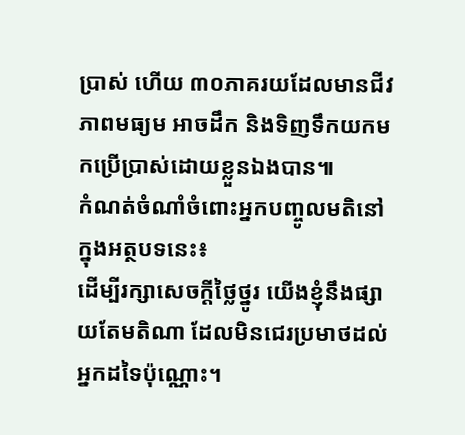ប្រាស់ ហើយ ៣០ភាគរយដែលមានជីវភាពមធ្យម អាចដឹក និងទិញទឹកយកមកប្រើប្រាស់ដោយខ្លួនឯងបាន៕
កំណត់ចំណាំចំពោះអ្នកបញ្ចូលមតិនៅក្នុងអត្ថបទនេះ៖
ដើម្បីរក្សាសេចក្ដីថ្លៃថ្នូរ យើងខ្ញុំនឹងផ្សាយតែមតិណា ដែលមិនជេរប្រមាថដល់អ្នកដទៃប៉ុណ្ណោះ។